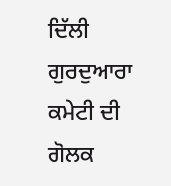ਦਿੱਲੀ ਗੁਰਦੁਆਰਾ ਕਮੇਟੀ ਦੀ ਗੋਲਕ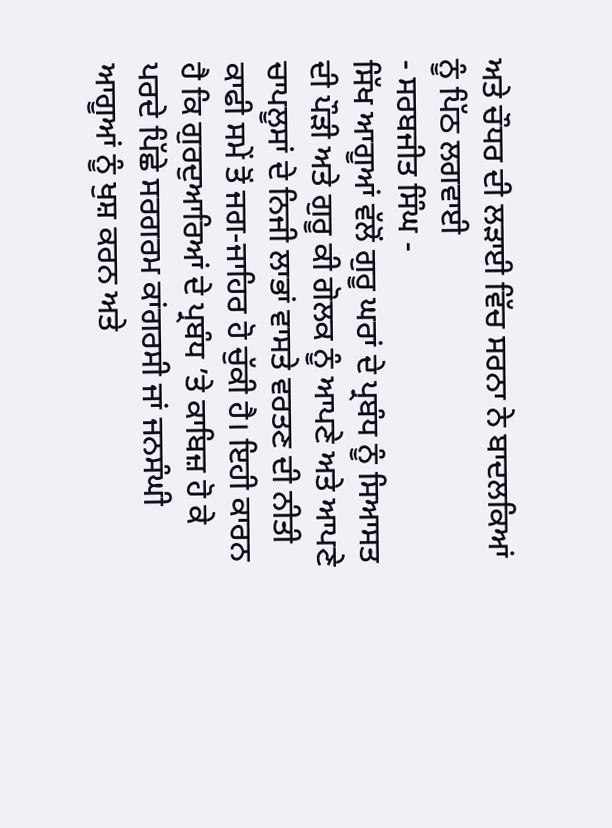ਅਤੇ ਚੌਧਰ ਦੀ ਲੜਾਈ ਵਿੱਚ ਸਰਨਾ ਨੇ ਬਾਦਲਕਿਆਂ ਨੂੰ ਪਿੱਠ ਲਗਵਾਈ
- ਸਰਬਜੀਤ ਸਿੰਘ -
ਸਿੱਖ ਆਗੂਆਂ ਵੱਲੋਂ ਗੁਰੂ ਘਰਾਂ ਦੇ ਪ੍ਰਬੰਧ ਨੂੰ ਸਿਆਸਤ ਦੀ ਪੌੜੀ ਅਤੇ ਗੁਰੂ ਕੀ ਗੋਲਕ ਨੂੰ ਆਪਣੇ ਅਤੇ ਆਪਣੇ ਚਾਪਲੂਸਾਂ ਦੇ ਨਿਜੀ ਲਾਭਾਂ ਵਾਸਤੇ ਵਰਤਣ ਦੀ ਨੀਤੀ ਕਾਫੀ ਸਮੇਂ ਤੋਂ ਜਗ-ਜਾਹਿਰ ਹੋ ਚੁੱਕੀ ਹੈ। ਇਹੀ ਕਾਰਨ ਹੈ ਕਿ ਗੁਰਦੁਆਰਿਆਂ ਦੇ ਪ੍ਰਬੰਧ ’ਤੇ ਕਾਬਿਜ਼ ਹੋ ਕੇ ਪਰਦੇ ਪਿੱਛੇ ਸਰਗਰਮ ਕਾਂਗਰਸੀ ਜਾਂ ਜਨਸੰਘੀ ਆਗੂਆਂ ਨੂੰ ਖੁਸ਼ ਕਰਨ ਅਤੇ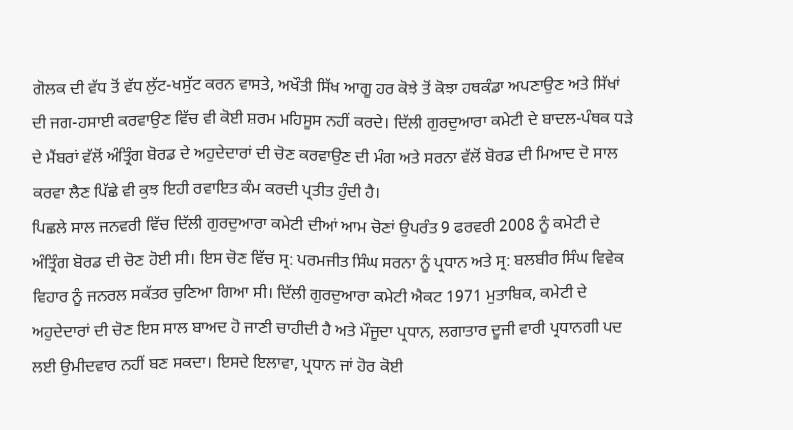ਗੋਲਕ ਦੀ ਵੱਧ ਤੋਂ ਵੱਧ ਲੁੱਟ-ਖਸੁੱਟ ਕਰਨ ਵਾਸਤੇ, ਅਖੌਤੀ ਸਿੱਖ ਆਗੂ ਹਰ ਕੋਝੇ ਤੋਂ ਕੋਝਾ ਹਥਕੰਡਾ ਅਪਣਾਉਣ ਅਤੇ ਸਿੱਖਾਂ ਦੀ ਜਗ-ਹਸਾਈ ਕਰਵਾਉਣ ਵਿੱਚ ਵੀ ਕੋਈ ਸ਼ਰਮ ਮਹਿਸੂਸ ਨਹੀਂ ਕਰਦੇ। ਦਿੱਲੀ ਗੁਰਦੁਆਰਾ ਕਮੇਟੀ ਦੇ ਬਾਦਲ-ਪੰਥਕ ਧੜੇ ਦੇ ਮੈਂਬਰਾਂ ਵੱਲੋਂ ਅੰਤ੍ਰਿੰਗ ਬੋਰਡ ਦੇ ਅਹੁਦੇਦਾਰਾਂ ਦੀ ਚੋਣ ਕਰਵਾਉਣ ਦੀ ਮੰਗ ਅਤੇ ਸਰਨਾ ਵੱਲੋਂ ਬੋਰਡ ਦੀ ਮਿਆਦ ਦੋ ਸਾਲ ਕਰਵਾ ਲੈਣ ਪਿੱਛੇ ਵੀ ਕੁਝ ਇਹੀ ਰਵਾਇਤ ਕੰਮ ਕਰਦੀ ਪ੍ਰਤੀਤ ਹੁੰਦੀ ਹੈ।
ਪਿਛਲੇ ਸਾਲ ਜਨਵਰੀ ਵਿੱਚ ਦਿੱਲੀ ਗੁਰਦੁਆਰਾ ਕਮੇਟੀ ਦੀਆਂ ਆਮ ਚੋਣਾਂ ਉਪਰੰਤ 9 ਫਰਵਰੀ 2008 ਨੂੰ ਕਮੇਟੀ ਦੇ ਅੰਤ੍ਰਿੰਗ ਬੋਰਡ ਦੀ ਚੋਣ ਹੋਈ ਸੀ। ਇਸ ਚੋਣ ਵਿੱਚ ਸ੍ਰ: ਪਰਮਜੀਤ ਸਿੰਘ ਸਰਨਾ ਨੂੰ ਪ੍ਰਧਾਨ ਅਤੇ ਸ੍ਰ: ਬਲਬੀਰ ਸਿੰਘ ਵਿਵੇਕ ਵਿਹਾਰ ਨੂੰ ਜਨਰਲ ਸਕੱਤਰ ਚੁਣਿਆ ਗਿਆ ਸੀ। ਦਿੱਲੀ ਗੁਰਦੁਆਰਾ ਕਮੇਟੀ ਐਕਟ 1971 ਮੁਤਾਬਿਕ, ਕਮੇਟੀ ਦੇ ਅਹੁਦੇਦਾਰਾਂ ਦੀ ਚੋਣ ਇਸ ਸਾਲ ਬਾਅਦ ਹੋ ਜਾਣੀ ਚਾਹੀਦੀ ਹੈ ਅਤੇ ਮੌਜੂਦਾ ਪ੍ਰਧਾਨ, ਲਗਾਤਾਰ ਦੂਜੀ ਵਾਰੀ ਪ੍ਰਧਾਨਗੀ ਪਦ ਲਈ ਉਮੀਦਵਾਰ ਨਹੀਂ ਬਣ ਸਕਦਾ। ਇਸਦੇ ਇਲਾਵਾ, ਪ੍ਰਧਾਨ ਜਾਂ ਹੋਰ ਕੋਈ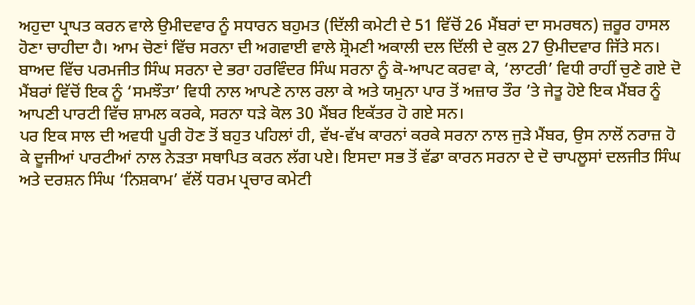ਅਹੁਦਾ ਪ੍ਰਾਪਤ ਕਰਨ ਵਾਲੇ ਉਮੀਦਵਾਰ ਨੂੰ ਸਧਾਰਨ ਬਹੁਮਤ (ਦਿੱਲੀ ਕਮੇਟੀ ਦੇ 51 ਵਿੱਚੋਂ 26 ਮੈਂਬਰਾਂ ਦਾ ਸਮਰਥਨ) ਜ਼ਰੂਰ ਹਾਸਲ ਹੋਣਾ ਚਾਹੀਦਾ ਹੈ। ਆਮ ਚੋਣਾਂ ਵਿੱਚ ਸਰਨਾ ਦੀ ਅਗਵਾਈ ਵਾਲੇ ਸ਼੍ਰੋਮਣੀ ਅਕਾਲੀ ਦਲ ਦਿੱਲੀ ਦੇ ਕੁਲ 27 ਉਮੀਦਵਾਰ ਜਿੱਤੇ ਸਨ। ਬਾਅਦ ਵਿੱਚ ਪਰਮਜੀਤ ਸਿੰਘ ਸਰਨਾ ਦੇ ਭਰਾ ਹਰਵਿੰਦਰ ਸਿੰਘ ਸਰਨਾ ਨੂੰ ਕੋ-ਆਪਟ ਕਰਵਾ ਕੇ, ‘ਲਾਟਰੀ’ ਵਿਧੀ ਰਾਹੀਂ ਚੁਣੇ ਗਏ ਦੋ ਮੈਂਬਰਾਂ ਵਿੱਚੋਂ ਇਕ ਨੂੰ ‘ਸਮਝੌਤਾ’ ਵਿਧੀ ਨਾਲ ਆਪਣੇ ਨਾਲ ਰਲਾ ਕੇ ਅਤੇ ਯਮੁਨਾ ਪਾਰ ਤੋਂ ਅਜ਼ਾਰ ਤੌਰ ’ਤੇ ਜੇਤੂ ਹੋਏ ਇਕ ਮੈਂਬਰ ਨੂੰ ਆਪਣੀ ਪਾਰਟੀ ਵਿੱਚ ਸ਼ਾਮਲ ਕਰਕੇ, ਸਰਨਾ ਧੜੇ ਕੋਲ 30 ਮੈਂਬਰ ਇਕੱਤਰ ਹੋ ਗਏ ਸਨ।
ਪਰ ਇਕ ਸਾਲ ਦੀ ਅਵਧੀ ਪੂਰੀ ਹੋਣ ਤੋਂ ਬਹੁਤ ਪਹਿਲਾਂ ਹੀ, ਵੱਖ-ਵੱਖ ਕਾਰਨਾਂ ਕਰਕੇ ਸਰਨਾ ਨਾਲ ਜੁੜੇ ਮੈਂਬਰ, ਉਸ ਨਾਲੋਂ ਨਰਾਜ਼ ਹੋ ਕੇ ਦੂਜੀਆਂ ਪਾਰਟੀਆਂ ਨਾਲ ਨੇੜਤਾ ਸਥਾਪਿਤ ਕਰਨ ਲੱਗ ਪਏ। ਇਸਦਾ ਸਭ ਤੋਂ ਵੱਡਾ ਕਾਰਨ ਸਰਨਾ ਦੇ ਦੋ ਚਾਪਲੂਸਾਂ ਦਲਜੀਤ ਸਿੰਘ ਅਤੇ ਦਰਸ਼ਨ ਸਿੰਘ ‘ਨਿਸ਼ਕਾਮ’ ਵੱਲੋਂ ਧਰਮ ਪ੍ਰਚਾਰ ਕਮੇਟੀ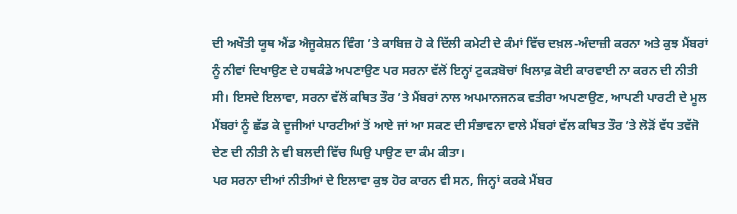ਦੀ ਅਖੌਤੀ ਯੂਥ ਐਂਡ ਐਜੂਕੇਸ਼ਨ ਵਿੰਗ ’ਤੇ ਕਾਬਿਜ਼ ਹੋ ਕੇ ਦਿੱਲੀ ਕਮੇਟੀ ਦੇ ਕੰਮਾਂ ਵਿੱਚ ਦਖ਼ਲ-ਅੰਦਾਜ਼ੀ ਕਰਨਾ ਅਤੇ ਕੁਝ ਮੈਂਬਰਾਂ ਨੂੰ ਨੀਵਾਂ ਦਿਖਾਉਣ ਦੇ ਹਥਕੰਡੇ ਅਪਣਾਉਣ ਪਰ ਸਰਨਾ ਵੱਲੋਂ ਇਨ੍ਹਾਂ ਟੁਕੜਬੋਚਾਂ ਖਿਲਾਫ਼ ਕੋਈ ਕਾਰਵਾਈ ਨਾ ਕਰਨ ਦੀ ਨੀਤੀ ਸੀ। ਇਸਦੇ ਇਲਾਵਾ, ਸਰਨਾ ਵੱਲੋਂ ਕਥਿਤ ਤੌਰ ’ਤੇ ਮੈਂਬਰਾਂ ਨਾਲ ਅਪਮਾਨਜਨਕ ਵਤੀਰਾ ਅਪਣਾਉਣ, ਆਪਣੀ ਪਾਰਟੀ ਦੇ ਮੂਲ ਮੈਂਬਰਾਂ ਨੂੰ ਛੱਡ ਕੇ ਦੂਜੀਆਂ ਪਾਰਟੀਆਂ ਤੋਂ ਆਏ ਜਾਂ ਆ ਸਕਣ ਦੀ ਸੰਭਾਵਨਾ ਵਾਲੇ ਮੈਂਬਰਾਂ ਵੱਲ ਕਥਿਤ ਤੌਰ ’ਤੇ ਲੋੜੋਂ ਵੱਧ ਤਵੱਜੋ ਦੇਣ ਦੀ ਨੀਤੀ ਨੇ ਵੀ ਬਲਦੀ ਵਿੱਚ ਘਿਉ ਪਾਉਣ ਦਾ ਕੰਮ ਕੀਤਾ।
ਪਰ ਸਰਨਾ ਦੀਆਂ ਨੀਤੀਆਂ ਦੇ ਇਲਾਵਾ ਕੁਝ ਹੋਰ ਕਾਰਨ ਵੀ ਸਨ, ਜਿਨ੍ਹਾਂ ਕਰਕੇ ਮੈਂਬਰ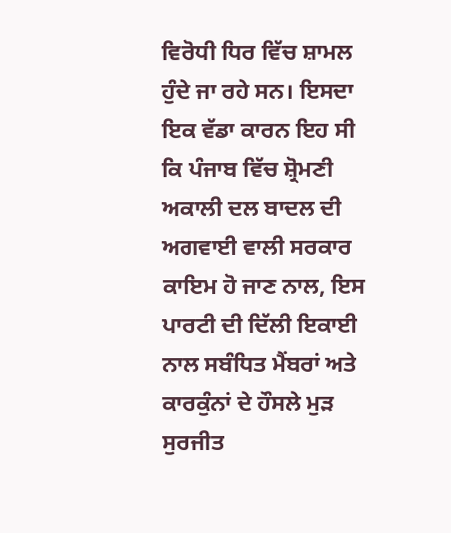ਵਿਰੋਧੀ ਧਿਰ ਵਿੱਚ ਸ਼ਾਮਲ ਹੁੰਦੇ ਜਾ ਰਹੇ ਸਨ। ਇਸਦਾ ਇਕ ਵੱਡਾ ਕਾਰਨ ਇਹ ਸੀ ਕਿ ਪੰਜਾਬ ਵਿੱਚ ਸ਼੍ਰੋਮਣੀ ਅਕਾਲੀ ਦਲ ਬਾਦਲ ਦੀ ਅਗਵਾਈ ਵਾਲੀ ਸਰਕਾਰ ਕਾਇਮ ਹੋ ਜਾਣ ਨਾਲ, ਇਸ ਪਾਰਟੀ ਦੀ ਦਿੱਲੀ ਇਕਾਈ ਨਾਲ ਸਬੰਧਿਤ ਮੈਂਬਰਾਂ ਅਤੇ ਕਾਰਕੁੰਨਾਂ ਦੇ ਹੌਸਲੇ ਮੁੜ ਸੁਰਜੀਤ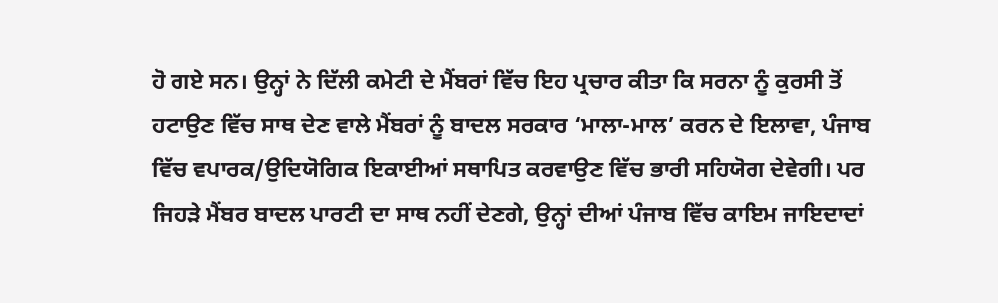ਹੋ ਗਏ ਸਨ। ਉਨ੍ਹਾਂ ਨੇ ਦਿੱਲੀ ਕਮੇਟੀ ਦੇ ਮੈਂਬਰਾਂ ਵਿੱਚ ਇਹ ਪ੍ਰਚਾਰ ਕੀਤਾ ਕਿ ਸਰਨਾ ਨੂੰ ਕੁਰਸੀ ਤੋਂ ਹਟਾਉਣ ਵਿੱਚ ਸਾਥ ਦੇਣ ਵਾਲੇ ਮੈਂਬਰਾਂ ਨੂੰ ਬਾਦਲ ਸਰਕਾਰ ‘ਮਾਲਾ-ਮਾਲ’ ਕਰਨ ਦੇ ਇਲਾਵਾ, ਪੰਜਾਬ ਵਿੱਚ ਵਪਾਰਕ/ਉਦਿਯੋਗਿਕ ਇਕਾਈਆਂ ਸਥਾਪਿਤ ਕਰਵਾਉਣ ਵਿੱਚ ਭਾਰੀ ਸਹਿਯੋਗ ਦੇਵੇਗੀ। ਪਰ ਜਿਹੜੇ ਮੈਂਬਰ ਬਾਦਲ ਪਾਰਟੀ ਦਾ ਸਾਥ ਨਹੀਂ ਦੇਣਗੇ, ਉਨ੍ਹਾਂ ਦੀਆਂ ਪੰਜਾਬ ਵਿੱਚ ਕਾਇਮ ਜਾਇਦਾਦਾਂ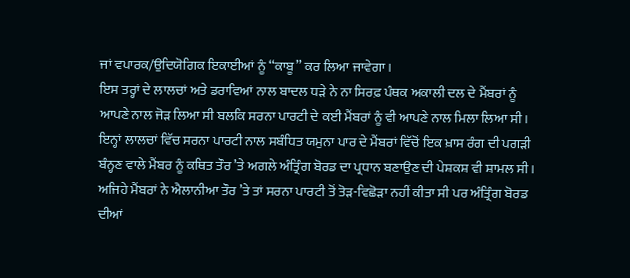ਜਾਂ ਵਪਾਰਕ/ਉਦਿਯੋਗਿਕ ਇਕਾਈਆਂ ਨੂੰ ‘‘ਕਾਬੂ’’ ਕਰ ਲਿਆ ਜਾਵੇਗਾ।
ਇਸ ਤਰ੍ਹਾਂ ਦੇ ਲਾਲਚਾਂ ਅਤੇ ਡਰਾਵਿਆਂ ਨਾਲ ਬਾਦਲ ਧੜੇ ਨੇ ਨਾ ਸਿਰਫ਼ ਪੰਥਕ ਅਕਾਲੀ ਦਲ ਦੇ ਮੈਂਬਰਾਂ ਨੂੰ ਆਪਣੇ ਨਾਲ ਜੋੜ ਲਿਆ ਸੀ ਬਲਕਿ ਸਰਨਾ ਪਾਰਟੀ ਦੇ ਕਈ ਮੈਂਬਰਾਂ ਨੂੰ ਵੀ ਆਪਣੇ ਨਾਲ ਮਿਲਾ ਲਿਆ ਸੀ। ਇਨ੍ਹਾਂ ਲਾਲਚਾਂ ਵਿੱਚ ਸਰਨਾ ਪਾਰਟੀ ਨਾਲ ਸਬੰਧਿਤ ਯਮੁਨਾ ਪਾਰ ਦੇ ਮੈਂਬਰਾਂ ਵਿੱਚੋਂ ਇਕ ਖ਼ਾਸ ਰੰਗ ਦੀ ਪਗੜੀ ਬੰਨ੍ਹਣ ਵਾਲੇ ਮੈਂਬਰ ਨੂੰ ਕਥਿਤ ਤੌਰ ’ਤੇ ਅਗਲੇ ਅੰਤ੍ਰਿੰਗ ਬੋਰਡ ਦਾ ਪ੍ਰਧਾਨ ਬਣਾਉਣ ਦੀ ਪੇਸ਼ਕਸ਼ ਵੀ ਸ਼ਾਮਲ ਸੀ। ਅਜਿਹੇ ਮੈਂਬਰਾਂ ਨੇ ਐਲਾਨੀਆ ਤੌਰ ’ਤੇ ਤਾਂ ਸਰਨਾ ਪਾਰਟੀ ਤੋਂ ਤੋੜ-ਵਿਛੋੜਾ ਨਹੀਂ ਕੀਤਾ ਸੀ ਪਰ ਅੰਤ੍ਰਿੰਗ ਬੋਰਡ ਦੀਆਂ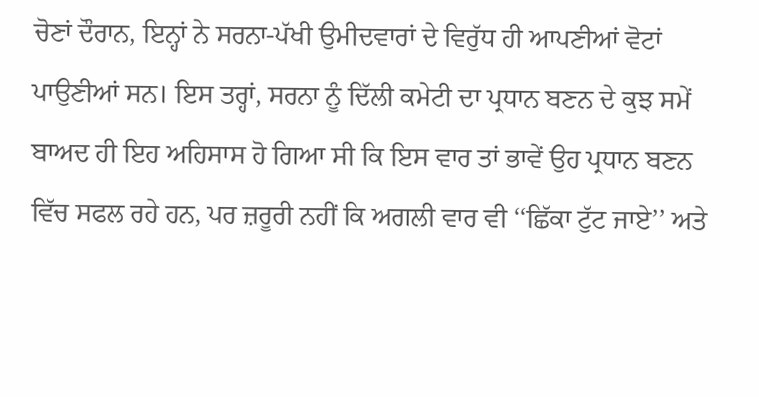ਚੋਣਾਂ ਦੌਰਾਨ, ਇਨ੍ਹਾਂ ਨੇ ਸਰਨਾ-ਪੱਖੀ ਉਮੀਦਵਾਰਾਂ ਦੇ ਵਿਰੁੱਧ ਹੀ ਆਪਣੀਆਂ ਵੋਟਾਂ ਪਾਉਣੀਆਂ ਸਨ। ਇਸ ਤਰ੍ਹਾਂ, ਸਰਨਾ ਨੂੰ ਦਿੱਲੀ ਕਮੇਟੀ ਦਾ ਪ੍ਰਧਾਨ ਬਣਨ ਦੇ ਕੁਝ ਸਮੇਂ ਬਾਅਦ ਹੀ ਇਹ ਅਹਿਸਾਸ ਹੋ ਗਿਆ ਸੀ ਕਿ ਇਸ ਵਾਰ ਤਾਂ ਭਾਵੇਂ ਉਹ ਪ੍ਰਧਾਨ ਬਣਨ ਵਿੱਚ ਸਫਲ ਰਹੇ ਹਨ, ਪਰ ਜ਼ਰੂਰੀ ਨਹੀਂ ਕਿ ਅਗਲੀ ਵਾਰ ਵੀ ‘‘ਛਿੱਕਾ ਟੁੱਟ ਜਾਏ’’ ਅਤੇ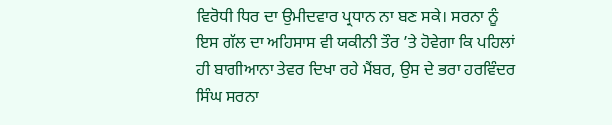ਵਿਰੋਧੀ ਧਿਰ ਦਾ ਉਮੀਦਵਾਰ ਪ੍ਰਧਾਨ ਨਾ ਬਣ ਸਕੇ। ਸਰਨਾ ਨੂੰ ਇਸ ਗੱਲ ਦਾ ਅਹਿਸਾਸ ਵੀ ਯਕੀਨੀ ਤੌਰ ’ਤੇ ਹੋਵੇਗਾ ਕਿ ਪਹਿਲਾਂ ਹੀ ਬਾਗੀਆਨਾ ਤੇਵਰ ਦਿਖਾ ਰਹੇ ਮੈਂਬਰ, ਉਸ ਦੇ ਭਰਾ ਹਰਵਿੰਦਰ ਸਿੰਘ ਸਰਨਾ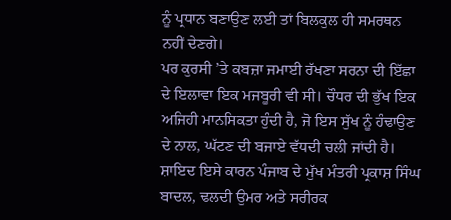ਨੂੰ ਪ੍ਰਧਾਨ ਬਣਾਉਣ ਲਈ ਤਾਂ ਬਿਲਕੁਲ ਹੀ ਸਮਰਥਨ ਨਹੀਂ ਦੇਣਗੇ।
ਪਰ ਕੁਰਸੀ ’ਤੇ ਕਬਜ਼ਾ ਜਮਾਈ ਰੱਖਣਾ ਸਰਨਾ ਦੀ ਇੱਛਾ ਦੇ ਇਲਾਵਾ ਇਕ ਮਜਬੂਰੀ ਵੀ ਸੀ। ਚੌਧਰ ਦੀ ਭੁੱਖ ਇਕ ਅਜਿਹੀ ਮਾਨਸਿਕਤਾ ਹੁੰਦੀ ਹੈ, ਜੋ ਇਸ ਸੁੱਖ ਨੂੰ ਹੰਢਾਉਣ ਦੇ ਨਾਲ, ਘੱਟਣ ਦੀ ਬਜਾਏ ਵੱਧਦੀ ਚਲੀ ਜਾਂਦੀ ਹੈ। ਸ਼ਾਇਦ ਇਸੇ ਕਾਰਨ ਪੰਜਾਬ ਦੇ ਮੁੱਖ ਮੰਤਰੀ ਪ੍ਰਕਾਸ਼ ਸਿੰਘ ਬਾਦਲ, ਢਲਦੀ ਉਮਰ ਅਤੇ ਸਰੀਰਕ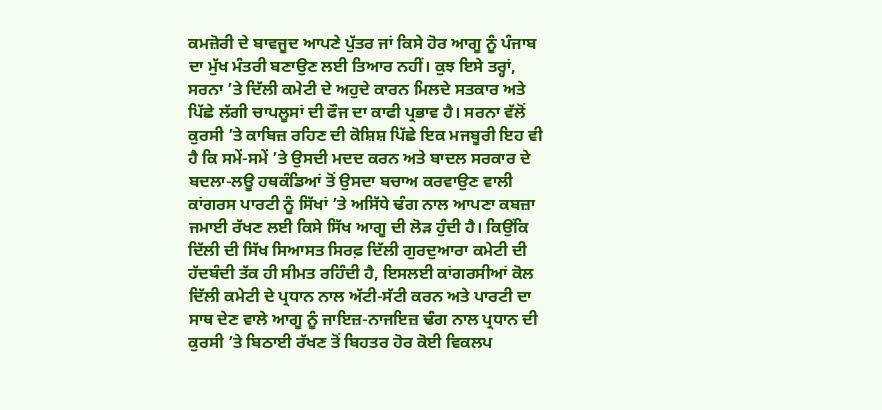ਕਮਜ਼ੋਰੀ ਦੇ ਬਾਵਜੂਦ ਆਪਣੇ ਪੁੱਤਰ ਜਾਂ ਕਿਸੇ ਹੋਰ ਆਗੂ ਨੂੰ ਪੰਜਾਬ ਦਾ ਮੁੱਖ ਮੰਤਰੀ ਬਣਾਉਣ ਲਈ ਤਿਆਰ ਨਹੀਂ। ਕੁਝ ਇਸੇ ਤਰ੍ਹਾਂ, ਸਰਨਾ ’ਤੇ ਦਿੱਲੀ ਕਮੇਟੀ ਦੇ ਅਹੁਦੇ ਕਾਰਨ ਮਿਲਦੇ ਸਤਕਾਰ ਅਤੇ ਪਿੱਛੇ ਲੱਗੀ ਚਾਪਲੂਸਾਂ ਦੀ ਫੌਜ ਦਾ ਕਾਫੀ ਪ੍ਰਭਾਵ ਹੈ। ਸਰਨਾ ਵੱਲੋਂ ਕੁਰਸੀ ’ਤੇ ਕਾਬਿਜ਼ ਰਹਿਣ ਦੀ ਕੋਸ਼ਿਸ਼ ਪਿੱਛੇ ਇਕ ਮਜਬੂਰੀ ਇਹ ਵੀ ਹੈ ਕਿ ਸਮੇਂ-ਸਮੇਂ ’ਤੇ ਉਸਦੀ ਮਦਦ ਕਰਨ ਅਤੇ ਬਾਦਲ ਸਰਕਾਰ ਦੇ ਬਦਲਾ-ਲਊ ਹਥਕੰਡਿਆਂ ਤੋਂ ਉਸਦਾ ਬਚਾਅ ਕਰਵਾਉਣ ਵਾਲੀ ਕਾਂਗਰਸ ਪਾਰਟੀ ਨੂੰ ਸਿੱਖਾਂ ’ਤੇ ਅਸਿੱਧੇ ਢੰਗ ਨਾਲ ਆਪਣਾ ਕਬਜ਼ਾ ਜਮਾਈ ਰੱਖਣ ਲਈ ਕਿਸੇ ਸਿੱਖ ਆਗੂ ਦੀ ਲੋੜ ਹੁੰਦੀ ਹੈ। ਕਿਉਂਕਿ ਦਿੱਲੀ ਦੀ ਸਿੱਖ ਸਿਆਸਤ ਸਿਰਫ਼ ਦਿੱਲੀ ਗੁਰਦੁਆਰਾ ਕਮੇਟੀ ਦੀ ਹੱਦਬੰਦੀ ਤੱਕ ਹੀ ਸੀਮਤ ਰਹਿੰਦੀ ਹੈ, ਇਸਲਈ ਕਾਂਗਰਸੀਆਂ ਕੋਲ ਦਿੱਲੀ ਕਮੇਟੀ ਦੇ ਪ੍ਰਧਾਨ ਨਾਲ ਅੱਟੀ-ਸੱਟੀ ਕਰਨ ਅਤੇ ਪਾਰਟੀ ਦਾ ਸਾਥ ਦੇਣ ਵਾਲੇ ਆਗੂ ਨੂੰ ਜਾਇਜ਼-ਨਾਜਇਜ਼ ਢੰਗ ਨਾਲ ਪ੍ਰਧਾਨ ਦੀ ਕੁਰਸੀ ’ਤੇ ਬਿਠਾਈ ਰੱਖਣ ਤੋਂ ਬਿਹਤਰ ਹੋਰ ਕੋਈ ਵਿਕਲਪ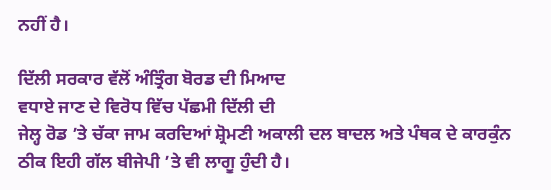ਨਹੀਂ ਹੈ।

ਦਿੱਲੀ ਸਰਕਾਰ ਵੱਲੋਂ ਅੰਤ੍ਰਿੰਗ ਬੋਰਡ ਦੀ ਮਿਆਦ
ਵਧਾਏ ਜਾਣ ਦੇ ਵਿਰੋਧ ਵਿੱਚ ਪੱਛਮੀ ਦਿੱਲੀ ਦੀ
ਜੇਲ੍ਹ ਰੋਡ ’ਤੇ ਚੱਕਾ ਜਾਮ ਕਰਦਿਆਂ ਸ਼੍ਰੋਮਣੀ ਅਕਾਲੀ ਦਲ ਬਾਦਲ ਅਤੇ ਪੰਥਕ ਦੇ ਕਾਰਕੁੰਨ
ਠੀਕ ਇਹੀ ਗੱਲ ਬੀਜੇਪੀ ’ਤੇ ਵੀ ਲਾਗੂ ਹੁੰਦੀ ਹੈ।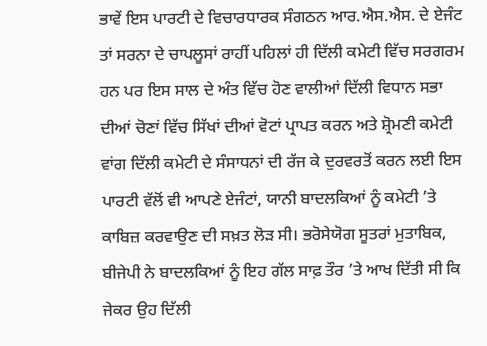ਭਾਵੇਂ ਇਸ ਪਾਰਟੀ ਦੇ ਵਿਚਾਰਧਾਰਕ ਸੰਗਠਨ ਆਰ.ਐਸ.ਐਸ. ਦੇ ਏਜੰਟ ਤਾਂ ਸਰਨਾ ਦੇ ਚਾਪਲੂਸਾਂ ਰਾਹੀਂ ਪਹਿਲਾਂ ਹੀ ਦਿੱਲੀ ਕਮੇਟੀ ਵਿੱਚ ਸਰਗਰਮ ਹਨ ਪਰ ਇਸ ਸਾਲ ਦੇ ਅੰਤ ਵਿੱਚ ਹੋਣ ਵਾਲੀਆਂ ਦਿੱਲੀ ਵਿਧਾਨ ਸਭਾ ਦੀਆਂ ਚੋਣਾਂ ਵਿੱਚ ਸਿੱਖਾਂ ਦੀਆਂ ਵੋਟਾਂ ਪ੍ਰਾਪਤ ਕਰਨ ਅਤੇ ਸ਼੍ਰੋਮਣੀ ਕਮੇਟੀ ਵਾਂਗ ਦਿੱਲੀ ਕਮੇਟੀ ਦੇ ਸੰਸਾਧਨਾਂ ਦੀ ਰੱਜ ਕੇ ਦੁਰਵਰਤੋਂ ਕਰਨ ਲਈ ਇਸ ਪਾਰਟੀ ਵੱਲੋਂ ਵੀ ਆਪਣੇ ਏਜੰਟਾਂ, ਯਾਨੀ ਬਾਦਲਕਿਆਂ ਨੂੰ ਕਮੇਟੀ ’ਤੇ ਕਾਬਿਜ਼ ਕਰਵਾਉਣ ਦੀ ਸਖ਼ਤ ਲੋੜ ਸੀ। ਭਰੋਸੇਯੋਗ ਸੂਤਰਾਂ ਮੁਤਾਬਿਕ, ਬੀਜੇਪੀ ਨੇ ਬਾਦਲਕਿਆਂ ਨੂੰ ਇਹ ਗੱਲ ਸਾਫ਼ ਤੌਰ ’ਤੇ ਆਖ ਦਿੱਤੀ ਸੀ ਕਿ ਜੇਕਰ ਉਹ ਦਿੱਲੀ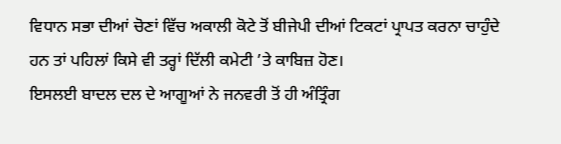ਵਿਧਾਨ ਸਭਾ ਦੀਆਂ ਚੋਣਾਂ ਵਿੱਚ ਅਕਾਲੀ ਕੋਟੇ ਤੋਂ ਬੀਜੇਪੀ ਦੀਆਂ ਟਿਕਟਾਂ ਪ੍ਰਾਪਤ ਕਰਨਾ ਚਾਹੁੰਦੇ ਹਨ ਤਾਂ ਪਹਿਲਾਂ ਕਿਸੇ ਵੀ ਤਰ੍ਹਾਂ ਦਿੱਲੀ ਕਮੇਟੀ ’ਤੇ ਕਾਬਿਜ਼ ਹੋਣ।
ਇਸਲਈ ਬਾਦਲ ਦਲ ਦੇ ਆਗੂਆਂ ਨੇ ਜਨਵਰੀ ਤੋਂ ਹੀ ਅੰਤ੍ਰਿੰਗ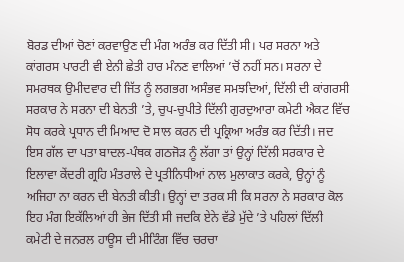ਬੋਰਡ ਦੀਆਂ ਚੋਣਾਂ ਕਰਵਾਉਣ ਦੀ ਮੰਗ ਅਰੰਭ ਕਰ ਦਿੱਤੀ ਸੀ। ਪਰ ਸਰਨਾ ਅਤੇ ਕਾਂਗਰਸ ਪਾਰਟੀ ਵੀ ਏਨੀ ਛੇਤੀ ਹਾਰ ਮੰਨਣ ਵਾਲਿਆਂ ’ਚੋਂ ਨਹੀਂ ਸਨ। ਸਰਨਾ ਦੇ ਸਮਰਥਕ ਉਮੀਦਵਾਰ ਦੀ ਜਿੱਤ ਨੂੰ ਲਗਭਗ ਅਸੰਭਵ ਸਮਝਦਿਆਂ, ਦਿੱਲੀ ਦੀ ਕਾਂਗਰਸੀ ਸਰਕਾਰ ਨੇ ਸਰਨਾ ਦੀ ਬੇਨਤੀ ’ਤੇ, ਚੁਪ-ਚੁਪੀਤੇ ਦਿੱਲੀ ਗੁਰਦੁਆਰਾ ਕਮੇਟੀ ਐਕਟ ਵਿੱਚ ਸੋਧ ਕਰਕੇ ਪ੍ਰਧਾਨ ਦੀ ਮਿਆਦ ਦੋ ਸਾਲ ਕਰਨ ਦੀ ਪ੍ਰਕ੍ਰਿਆ ਅਰੰਭ ਕਰ ਦਿੱਤੀ। ਜਦ ਇਸ ਗੱਲ ਦਾ ਪਤਾ ਬਾਦਲ-ਪੰਥਕ ਗਠਜੋੜ ਨੂੰ ਲੱਗਾ ਤਾਂ ਉਨ੍ਹਾਂ ਦਿੱਲੀ ਸਰਕਾਰ ਦੇ ਇਲਾਵਾ ਕੇਂਦਰੀ ਗ੍ਰਹਿ ਮੰਤਰਾਲੇ ਦੇ ਪ੍ਰਤੀਨਿਧੀਆਂ ਨਾਲ ਮੁਲਾਕਾਤ ਕਰਕੇ, ਉਨ੍ਹਾਂ ਨੂੰ ਅਜਿਹਾ ਨਾ ਕਰਨ ਦੀ ਬੇਨਤੀ ਕੀਤੀ। ਉਨ੍ਹਾਂ ਦਾ ਤਰਕ ਸੀ ਕਿ ਸਰਨਾ ਨੇ ਸਰਕਾਰ ਕੋਲ ਇਹ ਮੰਗ ਇਕੱਲਿਆਂ ਹੀ ਭੇਜ ਦਿੱਤੀ ਸੀ ਜਦਕਿ ਏਨੇ ਵੱਡੇ ਮੁੱਦੇ ’ਤੇ ਪਹਿਲਾਂ ਦਿੱਲੀ ਕਮੇਟੀ ਦੇ ਜਨਰਲ ਹਾਊਸ ਦੀ ਮੀਟਿੰਗ ਵਿੱਚ ਚਰਚਾ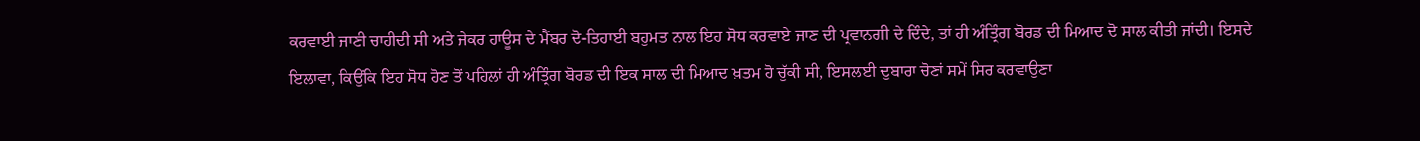ਕਰਵਾਈ ਜਾਣੀ ਚਾਹੀਦੀ ਸੀ ਅਤੇ ਜੇਕਰ ਹਾਊਸ ਦੇ ਮੈਂਬਰ ਦੋ-ਤਿਹਾਈ ਬਹੁਮਤ ਨਾਲ ਇਹ ਸੋਧ ਕਰਵਾਏ ਜਾਣ ਦੀ ਪ੍ਰਵਾਨਗੀ ਦੇ ਦਿੰਦੇ, ਤਾਂ ਹੀ ਅੰਤ੍ਰਿੰਗ ਬੋਰਡ ਦੀ ਮਿਆਦ ਦੋ ਸਾਲ ਕੀਤੀ ਜਾਂਦੀ। ਇਸਦੇ ਇਲਾਵਾ, ਕਿਉਂਕਿ ਇਹ ਸੋਧ ਹੋਣ ਤੋਂ ਪਹਿਲਾਂ ਹੀ ਅੰਤ੍ਰਿੰਗ ਬੋਰਡ ਦੀ ਇਕ ਸਾਲ ਦੀ ਮਿਆਦ ਖ਼ਤਮ ਹੋ ਚੁੱਕੀ ਸੀ, ਇਸਲਈ ਦੁਬਾਰਾ ਚੋਣਾਂ ਸਮੇਂ ਸਿਰ ਕਰਵਾਉਣਾ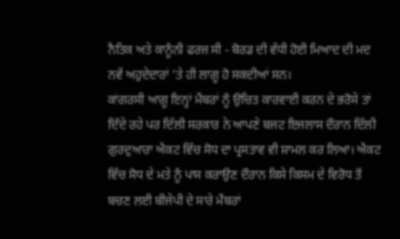ਨੈਤਿਕ ਅਤੇ ਕਾਨੂੰਨੀ ਫਰਜ਼ ਸੀ - ਬੋਰਡ ਦੀ ਵੱਧੀ ਹੋਈ ਮਿਆਦ ਦੀ ਮਦ ਨਵੇਂ ਅਹੁਦੇਦਾਰਾਂ ’ਤੇ ਹੀ ਲਾਗੂ ਹੋ ਸਕਦੀਆਂ ਸਨ।
ਕਾਂਗਰਸੀ ਆਗੂ ਇਨ੍ਹਾਂ ਮੈਂਬਰਾਂ ਨੂੰ ਉਚਿਤ ਕਾਰਵਾਈ ਕਰਨ ਦੇ ਭਰੋਸੇ ਤਾਂ ਦਿੰਦੇ ਰਹੇ ਪਰ ਦਿੱਲੀ ਸਰਕਾਰ ਨੇ ਆਪਣੇ ਬਜਟ ਇਜਲਾਸ ਦੌਰਾਨ ਦਿੱਲੀ ਗੁਰਦੁਆਰਾ ਐਕਟ ਵਿੱਚ ਸੋਧ ਦਾ ਪ੍ਰਸਤਾਵ ਵੀ ਸ਼ਾਮਲ ਕਰ ਲਿਆ। ਐਕਟ ਵਿੱਚ ਸੋਧ ਦੇ ਮਤੇ ਨੂੰ ਪਾਸ ਕਰਾਉਣ ਦੌਰਾਨ ਕਿਸੇ ਕਿਸਮ ਦੇ ਵਿਰੋਧ ਤੋਂ ਬਚਣ ਲਈ ਬੀਜੇਪੀ ਦੇ ਸਾਰੇ ਮੈਂਬਰਾਂ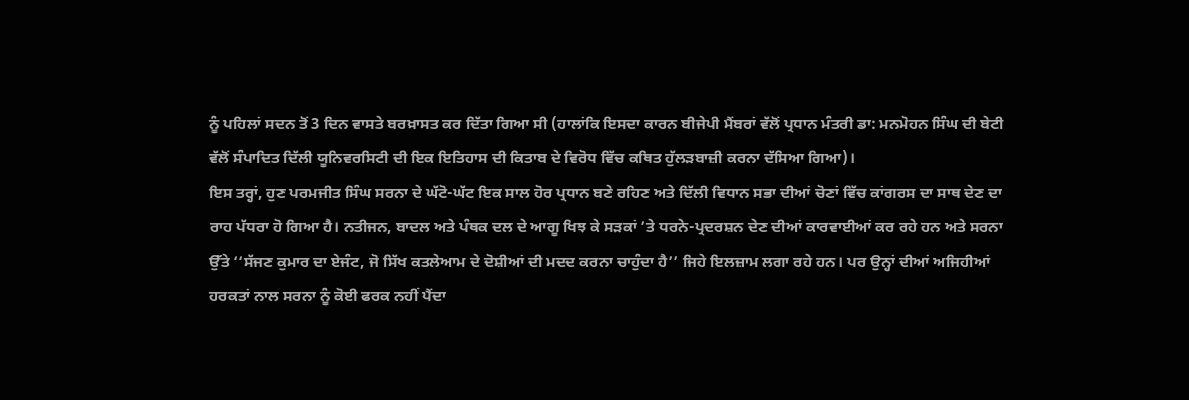ਨੂੰ ਪਹਿਲਾਂ ਸਦਨ ਤੋਂ 3 ਦਿਨ ਵਾਸਤੇ ਬਰਖ਼ਾਸਤ ਕਰ ਦਿੱਤਾ ਗਿਆ ਸੀ (ਹਾਲਾਂਕਿ ਇਸਦਾ ਕਾਰਨ ਬੀਜੇਪੀ ਮੈਂਬਰਾਂ ਵੱਲੋਂ ਪ੍ਰਧਾਨ ਮੰਤਰੀ ਡਾ: ਮਨਮੋਹਨ ਸਿੰਘ ਦੀ ਬੇਟੀ ਵੱਲੋਂ ਸੰਪਾਦਿਤ ਦਿੱਲੀ ਯੂਨਿਵਰਸਿਟੀ ਦੀ ਇਕ ਇਤਿਹਾਸ ਦੀ ਕਿਤਾਬ ਦੇ ਵਿਰੋਧ ਵਿੱਚ ਕਥਿਤ ਹੁੱਲੜਬਾਜ਼ੀ ਕਰਨਾ ਦੱਸਿਆ ਗਿਆ)।
ਇਸ ਤਰ੍ਹਾਂ, ਹੁਣ ਪਰਮਜੀਤ ਸਿੰਘ ਸਰਨਾ ਦੇ ਘੱਟੋ-ਘੱਟ ਇਕ ਸਾਲ ਹੋਰ ਪ੍ਰਧਾਨ ਬਣੇ ਰਹਿਣ ਅਤੇ ਦਿੱਲੀ ਵਿਧਾਨ ਸਭਾ ਦੀਆਂ ਚੋਣਾਂ ਵਿੱਚ ਕਾਂਗਰਸ ਦਾ ਸਾਥ ਦੇਣ ਦਾ ਰਾਹ ਪੱਧਰਾ ਹੋ ਗਿਆ ਹੈ। ਨਤੀਜਨ, ਬਾਦਲ ਅਤੇ ਪੰਥਕ ਦਲ ਦੇ ਆਗੂ ਖਿਝ ਕੇ ਸੜਕਾਂ ’ਤੇ ਧਰਨੇ-ਪ੍ਰਦਰਸ਼ਨ ਦੇਣ ਦੀਆਂ ਕਾਰਵਾਈਆਂ ਕਰ ਰਹੇ ਹਨ ਅਤੇ ਸਰਨਾ ਉੱਤੇ ‘‘ਸੱਜਣ ਕੁਮਾਰ ਦਾ ਏਜੰਟ, ਜੋ ਸਿੱਖ ਕਤਲੇਆਮ ਦੇ ਦੋਸ਼ੀਆਂ ਦੀ ਮਦਦ ਕਰਨਾ ਚਾਹੁੰਦਾ ਹੈ’’ ਜਿਹੇ ਇਲਜ਼ਾਮ ਲਗਾ ਰਹੇ ਹਨ। ਪਰ ਉਨ੍ਹਾਂ ਦੀਆਂ ਅਜਿਹੀਆਂ ਹਰਕਤਾਂ ਨਾਲ ਸਰਨਾ ਨੂੰ ਕੋਈ ਫਰਕ ਨਹੀਂ ਪੈਂਦਾ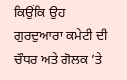ਕਿਉਂਕਿ ਉਹ ਗੁਰਦੁਆਰਾ ਕਮੇਟੀ ਦੀ ਚੌਧਰ ਅਤੇ ਗੋਲਕ ’ਤੇ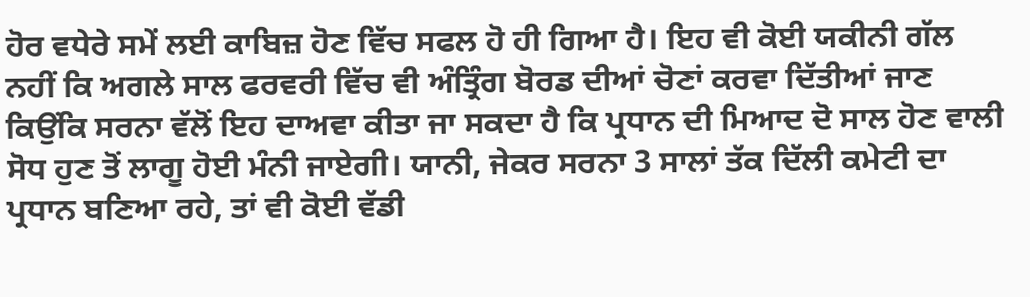ਹੋਰ ਵਧੇਰੇ ਸਮੇਂ ਲਈ ਕਾਬਿਜ਼ ਹੋਣ ਵਿੱਚ ਸਫਲ ਹੋ ਹੀ ਗਿਆ ਹੈ। ਇਹ ਵੀ ਕੋਈ ਯਕੀਨੀ ਗੱਲ ਨਹੀਂ ਕਿ ਅਗਲੇ ਸਾਲ ਫਰਵਰੀ ਵਿੱਚ ਵੀ ਅੰਤ੍ਰਿੰਗ ਬੋਰਡ ਦੀਆਂ ਚੋਣਾਂ ਕਰਵਾ ਦਿੱਤੀਆਂ ਜਾਣ ਕਿਉਂਕਿ ਸਰਨਾ ਵੱਲੋਂ ਇਹ ਦਾਅਵਾ ਕੀਤਾ ਜਾ ਸਕਦਾ ਹੈ ਕਿ ਪ੍ਰਧਾਨ ਦੀ ਮਿਆਦ ਦੋ ਸਾਲ ਹੋਣ ਵਾਲੀ ਸੋਧ ਹੁਣ ਤੋਂ ਲਾਗੂ ਹੋਈ ਮੰਨੀ ਜਾਏਗੀ। ਯਾਨੀ, ਜੇਕਰ ਸਰਨਾ 3 ਸਾਲਾਂ ਤੱਕ ਦਿੱਲੀ ਕਮੇਟੀ ਦਾ ਪ੍ਰਧਾਨ ਬਣਿਆ ਰਹੇ, ਤਾਂ ਵੀ ਕੋਈ ਵੱਡੀ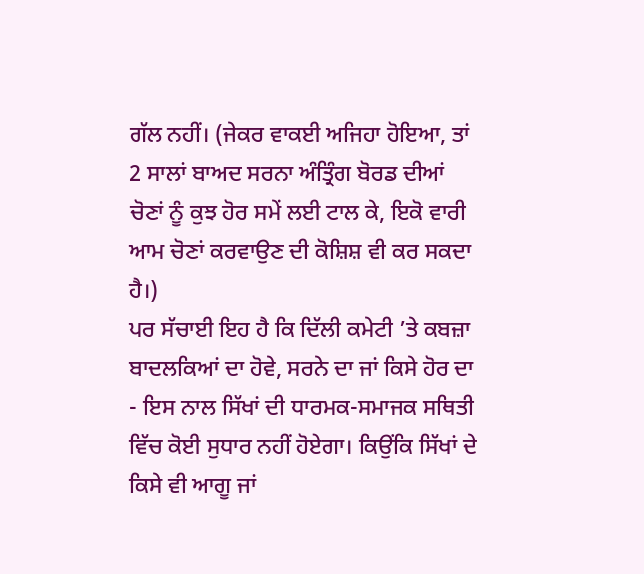ਗੱਲ ਨਹੀਂ। (ਜੇਕਰ ਵਾਕਈ ਅਜਿਹਾ ਹੋਇਆ, ਤਾਂ 2 ਸਾਲਾਂ ਬਾਅਦ ਸਰਨਾ ਅੰਤ੍ਰਿੰਗ ਬੋਰਡ ਦੀਆਂ ਚੋਣਾਂ ਨੂੰ ਕੁਝ ਹੋਰ ਸਮੇਂ ਲਈ ਟਾਲ ਕੇ, ਇਕੋ ਵਾਰੀ ਆਮ ਚੋਣਾਂ ਕਰਵਾਉਣ ਦੀ ਕੋਸ਼ਿਸ਼ ਵੀ ਕਰ ਸਕਦਾ ਹੈ।)
ਪਰ ਸੱਚਾਈ ਇਹ ਹੈ ਕਿ ਦਿੱਲੀ ਕਮੇਟੀ ’ਤੇ ਕਬਜ਼ਾ ਬਾਦਲਕਿਆਂ ਦਾ ਹੋਵੇ, ਸਰਨੇ ਦਾ ਜਾਂ ਕਿਸੇ ਹੋਰ ਦਾ - ਇਸ ਨਾਲ ਸਿੱਖਾਂ ਦੀ ਧਾਰਮਕ-ਸਮਾਜਕ ਸਥਿਤੀ ਵਿੱਚ ਕੋਈ ਸੁਧਾਰ ਨਹੀਂ ਹੋਏਗਾ। ਕਿਉਂਕਿ ਸਿੱਖਾਂ ਦੇ ਕਿਸੇ ਵੀ ਆਗੂ ਜਾਂ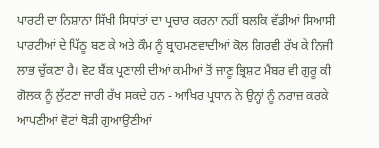ਪਾਰਟੀ ਦਾ ਨਿਸ਼ਾਨਾ ਸਿੱਖੀ ਸਿਧਾਂਤਾਂ ਦਾ ਪ੍ਰਚਾਰ ਕਰਨਾ ਨਹੀਂ ਬਲਕਿ ਵੱਡੀਆਂ ਸਿਆਸੀ ਪਾਰਟੀਆਂ ਦੇ ਪਿੱਠੂ ਬਣ ਕੇ ਅਤੇ ਕੌਮ ਨੂੰ ਬ੍ਰਾਹਮਣਵਾਦੀਆਂ ਕੋਲ ਗਿਰਵੀ ਰੱਖ ਕੇ ਨਿਜੀ ਲਾਭ ਚੁੱਕਣਾ ਹੈ। ਵੋਟ ਬੈਂਕ ਪ੍ਰਣਾਲੀ ਦੀਆਂ ਕਮੀਆਂ ਤੋਂ ਜਾਣੂ ਭ੍ਰਿਸ਼ਟ ਮੈਂਬਰ ਵੀ ਗੁਰੂ ਕੀ ਗੋਲਕ ਨੂੰ ਲੁੱਟਣਾ ਜਾਰੀ ਰੱਖ ਸਕਦੇ ਹਨ - ਆਖਿਰ ਪ੍ਰਧਾਨ ਨੇ ਉਨ੍ਹਾਂ ਨੂੰ ਨਰਾਜ਼ ਕਰਕੇ ਆਪਣੀਆਂ ਵੋਟਾਂ ਥੋੜੀ ਗੁਆਉਣੀਆਂ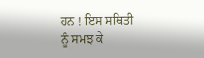ਹਨ ! ਇਸ ਸਥਿਤੀ ਨੂੰ ਸਮਝ ਕੇ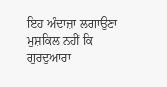ਇਹ ਅੰਦਾਜ਼ਾ ਲਗਾਉਣਾ ਮੁਸ਼ਕਿਲ ਨਹੀਂ ਕਿ ਗੁਰਦੁਆਰਾ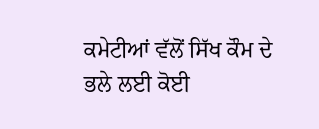ਕਮੇਟੀਆਂ ਵੱਲੋਂ ਸਿੱਖ ਕੌਮ ਦੇ ਭਲੇ ਲਈ ਕੋਈ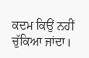ਕਦਮ ਕਿਉਂ ਨਹੀਂ ਚੁੱਕਿਆ ਜਾਂਦਾ।